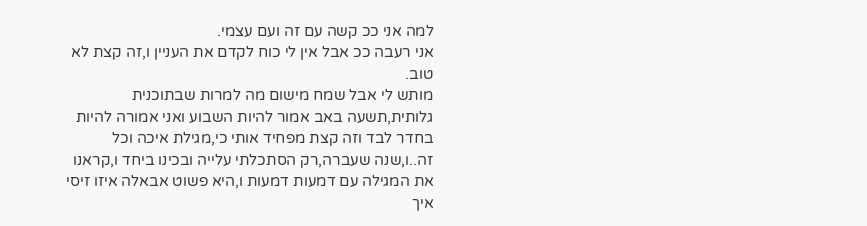למה אני ככ קשה עם זה ועם עצמי.
אני רעבה ככ אבל אין לי כוח לקדם את העניין ו,זה קצת לא טוב.
מותש לי אבל שמח מישום מה למרות שבתוכנית גלותית,תשעה באב אמור להיות השבוע ואני אמורה להיות בחדר לבד וזה קצת מפחיד אותי כי,מגילת איכה וכל זה..ו,שנה שעברה,רק הסתכלתי עלייה ובכינו ביחד ו,קראנו את המגילה עם דמעות דמעות ו,היא פשוט אבאלה איזו זיסי איך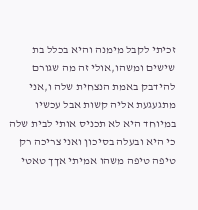זכיתי לקבל מימנה והיא בכלל בת שישים ומשהו,אולי זה מה שגורם להידבק באמת הנצחית שלה ו,אני מתגעגעת אליה קשות אבל עכשיו במיוחד היא לא תכניס אותי לבית שלה כי היא ובעלה בסיכון ואני צריכה רק טיפה טיפה משהו אמיתי אךך טאטי